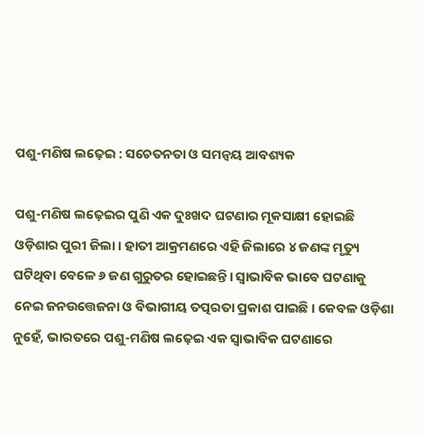ପଶୁ-ମଣିଷ ଲଢ଼େଇ : ସଚେତନତା ଓ ସମନ୍ବୟ ଆବଶ୍ୟକ

ପଶୁ-ମଣିଷ ଲଢ଼େଇର ପୁଣି ଏକ ଦୁଃଖଦ ଘଟଣାର ମୂକସାକ୍ଷୀ ହୋଇଛି ଓଡ଼ିଶାର ପୁରୀ ଜିଲା। ହାତୀ ଆକ୍ରମଣରେ ଏହି ଜିଲାରେ ୪ ଜଣଙ୍କ ମୃତ୍ୟୁ ଘଟିଥିବା ବେଳେ ୬ ଜଣ ଗୁରୁତର ହୋଇଛନ୍ତି। ସ୍ୱାଭାବିକ ଭାବେ ଘଟଣାକୁ ନେଇ ଜନଉତ୍ତେଜନା ଓ ବିଭାଗୀୟ ତତ୍ପରତା ପ୍ରକାଶ ପାଇଛି। କେବଳ ଓଡ଼ିଶା ନୁହେଁ, ଭାରତରେ ପଶୁ-ମଣିଷ ଲଢ଼େଇ ଏକ ସ୍ୱାଭାବିକ ଘଟଣାରେ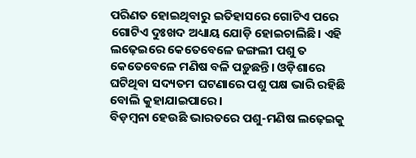ପରିଣତ ହୋଇଥିବାରୁ ଇତିହାସରେ ଗୋଟିଏ ପରେ ଗୋଟିଏ ଦୁଃଖଦ ଅଧ୍ୟାୟ ଯୋଡ଼ି ହୋଇଚାଲିଛି। ଏହି ଲଢ଼େଇରେ କେତେବେଳେ ଜଙ୍ଗଲୀ ପଶୁ ତ କେତେବେଳେ ମଣିଷ ବଳି ପଡ଼ୁଛନ୍ତି। ଓଡ଼ିଶାରେ ଘଟିଥିବା ସଦ୍ୟତମ ଘଟଣାରେ ପଶୁ ପକ୍ଷ ଭାରି ରହିଛି ବୋଲି କୁହାଯାଇପାରେ।
ବିଡ଼ମ୍ବନା ହେଉଛି ଭାରତରେ ପଶୁ-ମଣିଷ ଲଢ଼େଇକୁ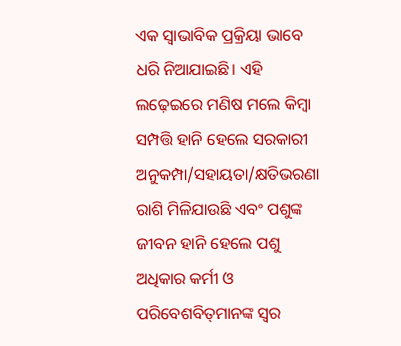ଏକ ସ୍ୱାଭାବିକ ପ୍ରକ୍ରିୟା ଭାବେ ଧରି ନିଆଯାଇଛି। ଏହି ଲଢ଼େଇରେ ମଣିଷ ମଲେ କିମ୍ବା ସମ୍ପତ୍ତି ହାନି ହେଲେ ସରକାରୀ ଅନୁକମ୍ପା/ସହାୟତା/କ୍ଷତିଭରଣା ରାଶି ମିଳିଯାଉଛି ଏବଂ ପଶୁଙ୍କ ଜୀବନ ହାନି ହେଲେ ପଶୁ ଅଧିକାର କର୍ମୀ ଓ ପରିବେଶବିତ୍‍ମାନଙ୍କ ସ୍ୱର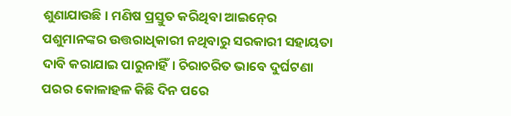ଶୁଣାଯାଉଛି। ମଣିଷ ପ୍ରସ୍ତୁତ କରିଥିବା ଆଇନ୍‍ରେ ପଶୁମାନଙ୍କର ଉତ୍ତରାଧିକାରୀ ନଥିବାରୁ ସରକାରୀ ସହାୟତା ଦାବି କରାଯାଇ ପାରୁନାହିଁ। ଚିରାଚରିତ ଭାବେ ଦୁର୍ଘଟଣା ପରର କୋଳାହଳ କିଛି ଦିନ ପରେ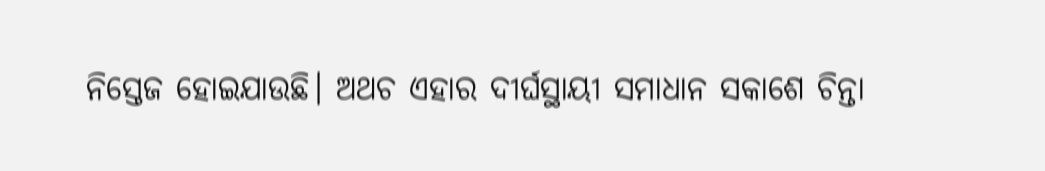ନିସ୍ତେଜ ହୋଇଯାଉଛି। ଅଥଚ ଏହାର ଦୀର୍ଘସ୍ଥାୟୀ ସମାଧାନ ସକାଶେ ଚିନ୍ତା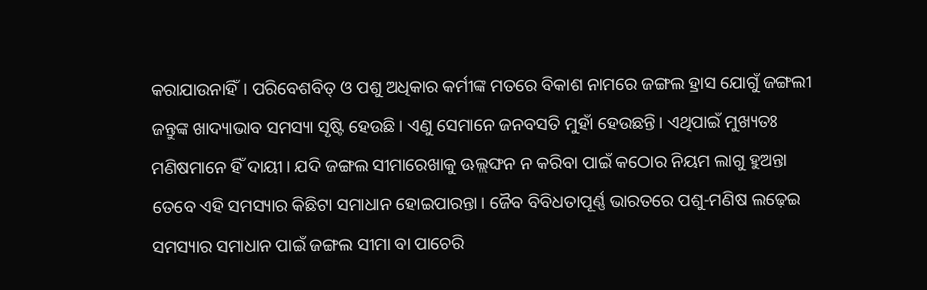କରାଯାଉନାହିଁ। ପରିବେଶବିତ୍‍ ଓ ପଶୁ ଅଧିକାର କର୍ମୀଙ୍କ ମତରେ ବିକାଶ ନାମରେ ଜଙ୍ଗଲ ହ୍ରାସ ଯୋଗୁଁ ଜଙ୍ଗଲୀ ଜନ୍ତୁଙ୍କ ଖାଦ୍ୟାଭାବ ସମସ୍ୟା ସୃଷ୍ଟି ହେଉଛି। ଏଣୁ ସେମାନେ ଜନବସତି ମୁହାଁ ହେଉଛନ୍ତି। ଏଥିପାଇଁ ମୁଖ୍ୟତଃ ମଣିଷମାନେ ହିଁ ଦାୟୀ। ଯଦି ଜଙ୍ଗଲ ସୀମାରେଖାକୁ ଊଲ୍ଲଙ୍ଘନ ନ କରିବା ପାଇଁ କଠୋର ନିୟମ ଲାଗୁ ହୁଅନ୍ତା ତେବେ ଏହି ସମସ୍ୟାର କିଛିଟା ସମାଧାନ ହୋଇପାରନ୍ତା। ଜୈବ ବିବିଧତାପୂର୍ଣ୍ଣ ଭାରତରେ ପଶୁ-ମଣିଷ ଲଢ଼େଇ ସମସ୍ୟାର ସମାଧାନ ପାଇଁ ଜଙ୍ଗଲ ସୀମା ବା ପାଚେରି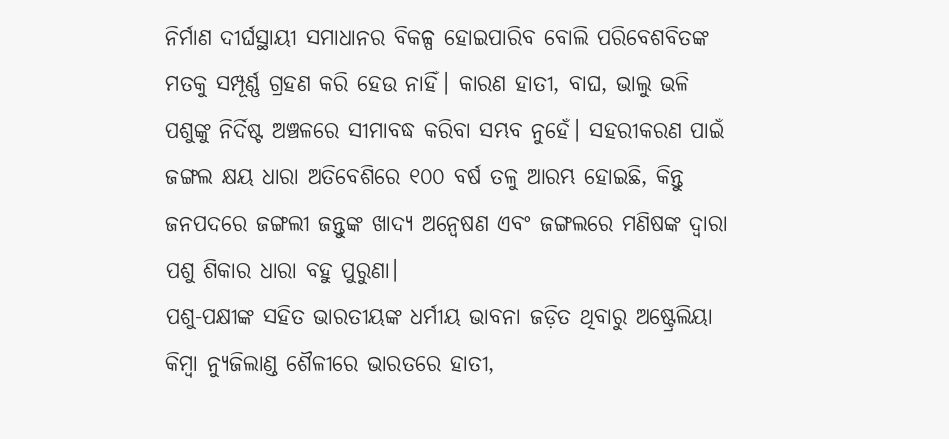ନିର୍ମାଣ ଦୀର୍ଘସ୍ଥାୟୀ ସମାଧାନର ବିକଳ୍ପ ହୋଇପାରିବ ବୋଲି ପରିବେଶବିତଙ୍କ ମତକୁ ସମ୍ପୂର୍ଣ୍ଣ ଗ୍ରହଣ କରି ହେଉ ନାହିଁ। କାରଣ ହାତୀ, ବାଘ, ଭାଲୁ ଭଳି ପଶୁଙ୍କୁ ନିର୍ଦିଷ୍ଟ ଅଞ୍ଚଳରେ ସୀମାବଦ୍ଧ କରିବା ସମ୍ଭବ ନୁହେଁ। ସହରୀକରଣ ପାଇଁ ଜଙ୍ଗଲ କ୍ଷୟ ଧାରା ଅତିବେଶିରେ ୧୦୦ ବର୍ଷ ତଳୁ ଆରମ୍ଭ ହୋଇଛି, କିନ୍ତୁ ଜନପଦରେ ଜଙ୍ଗଲୀ ଜନ୍ତୁଙ୍କ ଖାଦ୍ୟ ଅନ୍ୱେଷଣ ଏବଂ ଜଙ୍ଗଲରେ ମଣିଷଙ୍କ ଦ୍ୱାରା ପଶୁ ଶିକାର ଧାରା ବହୁ ପୁରୁଣା।
ପଶୁ-ପକ୍ଷୀଙ୍କ ସହିତ ଭାରତୀୟଙ୍କ ଧର୍ମୀୟ ଭାବନା ଜଡ଼ିତ ଥିବାରୁ ଅଷ୍ଟ୍ରେଲିୟା କିମ୍ବା ନ୍ୟୁଜିଲାଣ୍ଡ ଶୈଳୀରେ ଭାରତରେ ହାତୀ,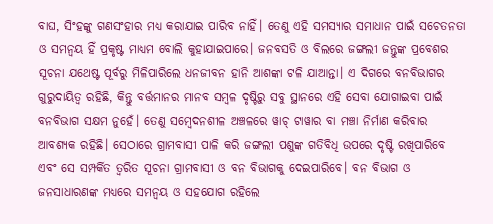ବାଘ, ସିଂହଙ୍କୁ ଗଣସଂହାର ମଧ୍ୟ କରାଯାଇ ପାରିବ ନାହିଁ। ତେଣୁ ଏହି ସମସ୍ୟାର ସମାଧାନ ପାଇଁ ସଚେତନତା ଓ ସମନ୍ୱୟ ହିଁ ପ୍ରକୃଷ୍ଟ ମାଧ୍ୟମ ବୋଲି କୁହାଯାଇପାରେ। ଜନବସତି ଓ ବିଲରେ ଜଙ୍ଗଲୀ ଜନ୍ତୁଙ୍କ ପ୍ରବେଶର ସୂଚନା ଯଥେଷ୍ଟ ପୂର୍ବରୁ ମିଳିପାରିଲେ ଧନଜୀବନ ହାନି ଆଶଙ୍କା ଟଳି ଯାଆନ୍ତା। ଏ ଦିଗରେ ବନବିଭାଗର ଗୁରୁଦାୟିତ୍ୱ ରହିଛି, କିନ୍ତୁ ବର୍ତ୍ତମାନର ମାନବ ସମ୍ବଳ ଦୃଷ୍ଟିରୁ ସବୁ ସ୍ଥାନରେ ଏହି ସେବା ଯୋଗାଇବା ପାଇଁ ବନବିଭାଗ ସକ୍ଷମ ନୁହେଁ। ତେଣୁ ସମ୍ବେଦନଶୀଳ ଅଞ୍ଚଳରେ ୱାଚ୍‍ ଟାୱାର ବା ମଞ୍ଚା ନିର୍ମାଣ କରିବାର ଆବଶ୍ୟକ ରହିଛି। ସେଠାରେ ଗ୍ରାମବାସୀ ପାଳି କରି ଜଙ୍ଗଲୀ ପଶୁଙ୍କ ଗତିବିଧି ଉପରେ ଦୃଷ୍ଟି ରଖିପାରିବେ ଏବଂ ସେ ସମ୍ପର୍କିତ ତ୍ୱରିତ ସୂଚନା ଗ୍ରାମବାସୀ ଓ ବନ ବିଭାଗକୁ ଦେଇପାରିବେ। ବନ ବିଭାଗ ଓ ଜନସାଧାରଣଙ୍କ ମଧ୍ୟରେ ସମନ୍ୱୟ ଓ ସହଯୋଗ ରହିଲେ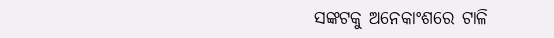ସଙ୍କଟକୁ ଅନେକାଂଶରେ ଟାଳି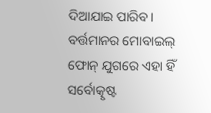ଦିଆଯାଇ ପାରିବ। ବର୍ତ୍ତମାନର ମୋବାଇଲ୍‍ ଫୋନ୍‍ ଯୁଗରେ ଏହା ହିଁ ସର୍ବୋତ୍କୃଷ୍ଟ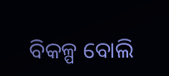ବିକଳ୍ପ ବୋଲି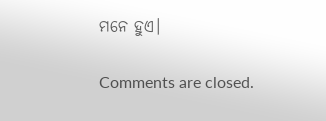ମନେ ହୁଏ।

Comments are closed.